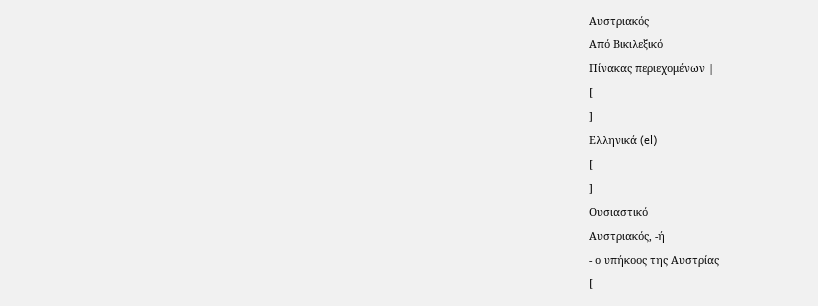Αυστριακός
Από Βικιλεξικό
Πίνακας περιεχομένων |
[
]
Ελληνικά (el)
[
]
Ουσιαστικό
Αυστριακός, -ή
- ο υπήκοος της Αυστρίας
[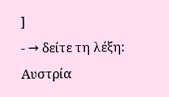]
- → δείτε τη λέξη: Αυστρία